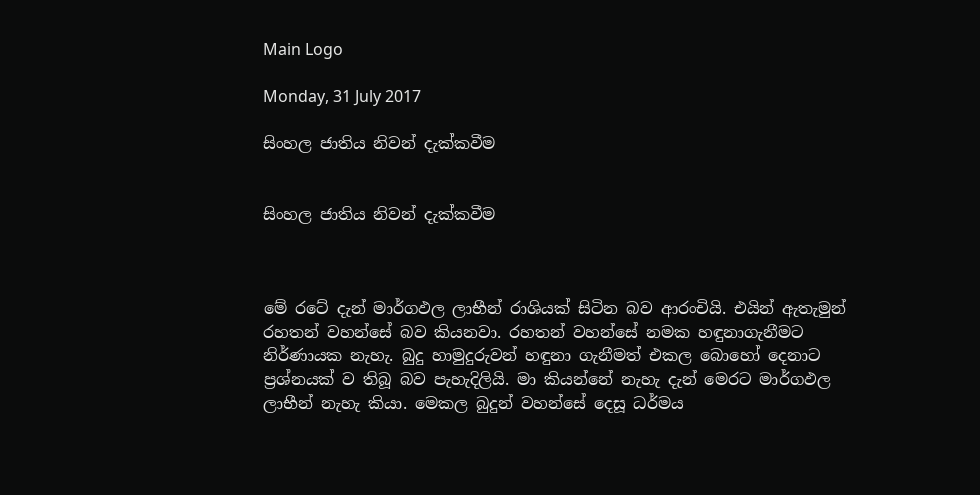Main Logo

Monday, 31 July 2017

සිංහල ජාතිය නිවන් දැක්කවීම


සිංහල ජාතිය නිවන් දැක්කවීම



මේ රටේ දැන් මාර්ගඵල ලාභීන් රාශියක් සිටින බව ආරංචියි. එයින් ඇතැමුන් රහතන් වහන්සේ බව කියනවා. රහතන් වහන්සේ නමක හඳුනාගැනීමට නිර්ණායක නැහැ. බුදු හාමුදුරුවන් හඳුනා ගැනීමත් එකල බොහෝ දෙනාට ප්‍රශ්නයක් ව තිබූ බව පැහැදිලියි. මා කියන්නේ නැහැ දැන් මෙරට මාර්ගඵල ලාභීන් නැහැ කියා. මෙකල බුදුන් වහන්සේ දෙසූ ධර්මය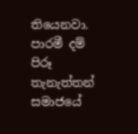තියෙනවා. පාරමී දම් පිරූ තැනැත්තන් සමාජයේ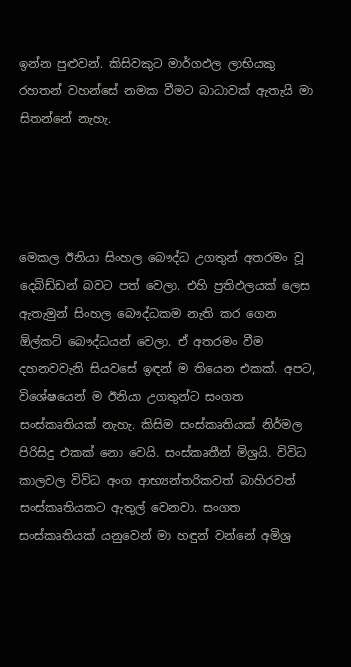ඉන්න පුළුවන්. කිසිවකුට මාර්ගඵල ලාභියකු රහතන් වහන්සේ නමක වීමට බාධාවක් ඇතැයි මා සිතන්නේ නැහැ.




මෙකල ඊනියා සිංහල බෞද්ධ උගතුන් අතරමං වූ දෙබිඩ්ඩන් බවට පත් වෙලා. එහි ප්‍රතිඵලයක් ලෙස ඇතැමුන් සිංහල බෞද්ධකම නැති කර ගෙන ඕල්කට් බෞද්ධයන් වෙලා. ඒ අතරමං වීම දහනවවැනි සියවසේ ඉඳන් ම තියෙන එකක්. අපට, විශේෂයෙන් ම ඊනියා උගතුන්ට සංගත සංස්කෘතියක් නැහැ. කිසිම සංස්කෘතියක් නිර්මල පිරිසිදු එකක් නො වෙයි. සංස්කෘතීන් මිශ්‍රයි. විවිධ කාලවල විවිධ අංග ආභ්‍යන්තරිකවත් බාහිරවත් සංස්කෘතියකට ඇතුල් වෙනවා. සංගත සංස්කෘතියක් යනුවෙන් මා හඳුන් වන්නේ අමිශ්‍ර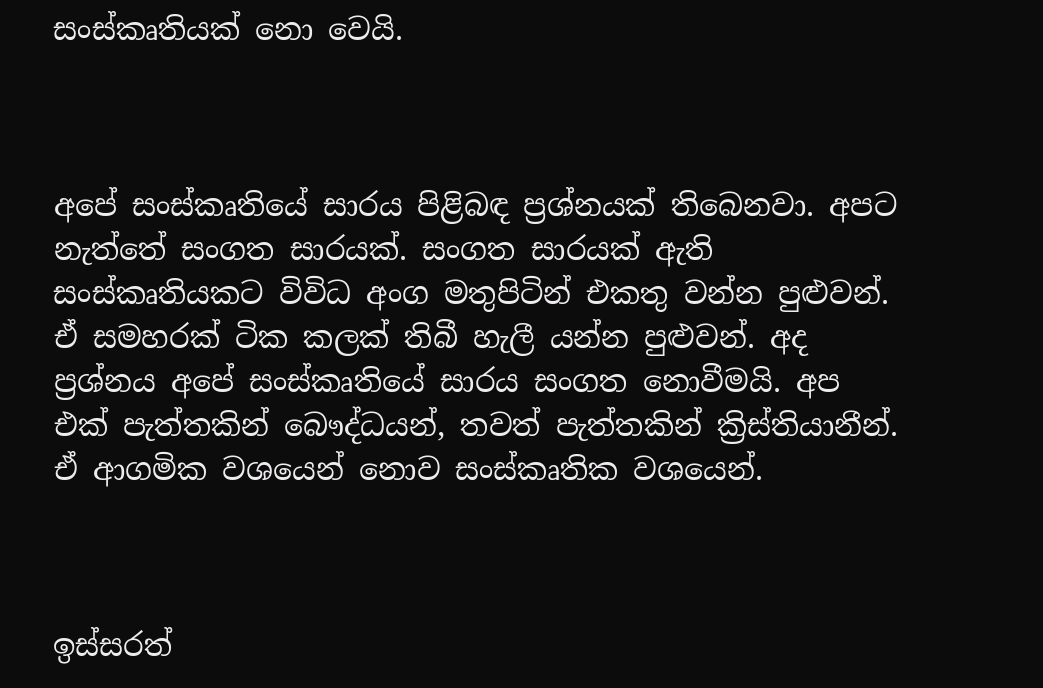සංස්කෘතියක් නො වෙයි.



අපේ සංස්කෘතියේ සාරය පිළිබඳ ප්‍රශ්නයක් තිබෙනවා. අපට නැත්තේ සංගත සාරයක්. සංගත සාරයක් ඇති සංස්කෘතියකට විවිධ අංග මතුපිටින් එකතු වන්න පුළුවන්. ඒ සමහරක් ටික කලක් තිබී හැලී යන්න පුළුවන්. අද ප්‍රශ්නය අපේ සංස්කෘතියේ සාරය සංගත නොවීමයි. අප එක් පැත්තකින් බෞද්ධයන්, තවත් පැත්තකින් ක්‍රිස්තියානීන්. ඒ ආගමික වශයෙන් නොව සංස්කෘතික වශයෙන්.



ඉස්සරත්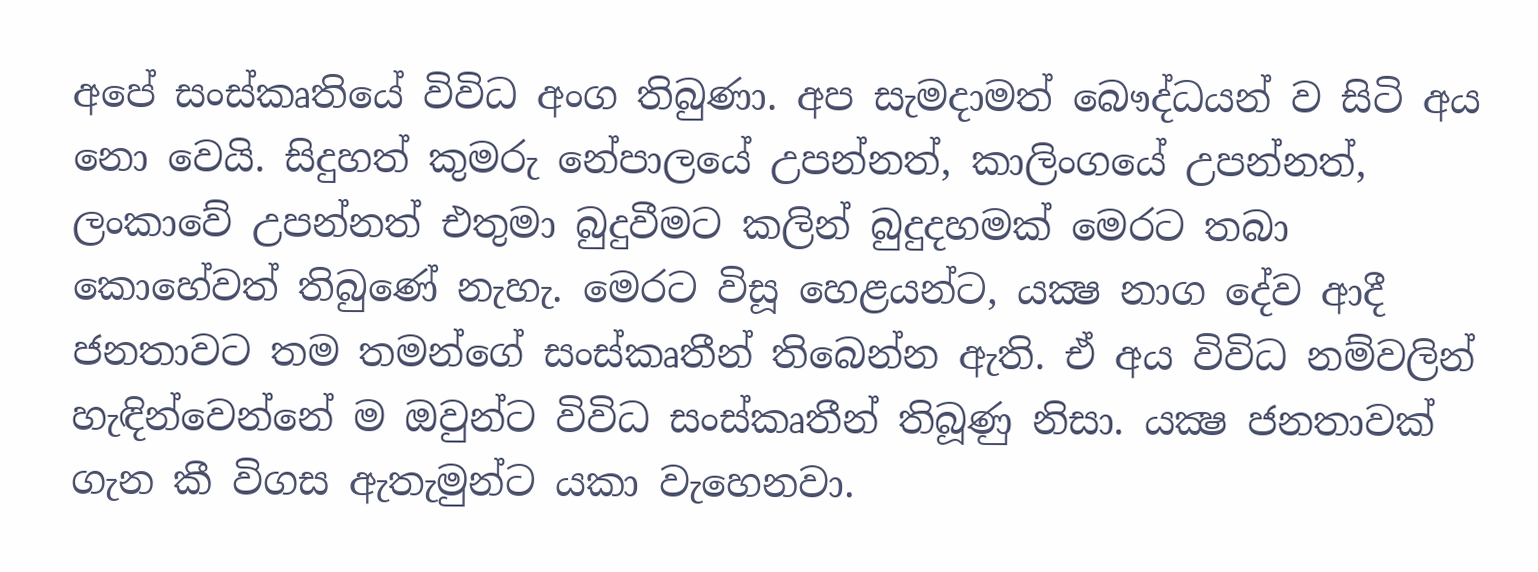අපේ සංස්කෘතියේ විවිධ අංග තිබුණා. අප සැමදාමත් බෞද්ධයන් ව සිටි අය නො වෙයි. සිදුහත් කුමරු නේපාලයේ උපන්නත්, කාලිංගයේ උපන්නත්, ලංකාවේ උපන්නත් එතුමා බුදුවීමට කලින් බුදුදහමක් මෙරට තබා කොහේවත් තිබුණේ නැහැ. මෙරට විසූ හෙළයන්ට, යක්‍ෂ නාග දේව ආදී ජනතාවට තම තමන්ගේ සංස්කෘතීන් තිබෙන්න ඇති. ඒ අය විවිධ නම්වලින් හැඳින්වෙන්නේ ම ඔවුන්ට විවිධ සංස්කෘතීන් තිබූණු නිසා. යක්‍ෂ ජනතාවක් ගැන කී විගස ඇතැමුන්ට යකා වැහෙනවා.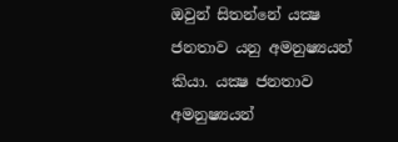ඔවුන් සිතන්නේ යක්‍ෂ ජනතාව යනු අමනුෂ්‍යයන් කියා. යක්‍ෂ ජනතාව අමනුෂ්‍යයන්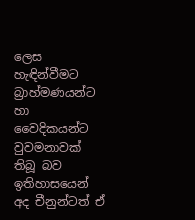ලෙස හැඳින්වීමට බ්‍රාහ්මණයන්ට හා වෛදිකයන්ට වුවමනාවක් තිබූ බව ඉතිහාසයෙන් අද චීනුන්ටත් ඒ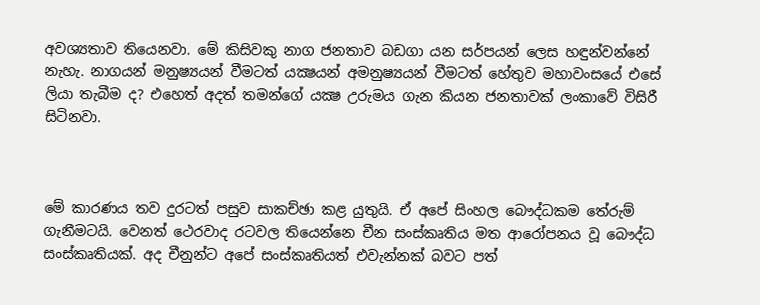අවශ්‍යතාව තියෙනවා. මේ කිසිවකු නාග ජනතාව බඩගා යන සර්පයන් ලෙස හඳුන්වන්නේ නැහැ. නාගයන් මනුෂ්‍යයන් වීමටත් යක්‍ෂයන් අමනුෂ්‍යයන් වීමටත් හේතුව මහාවංසයේ එසේ ලියා තැබීම ද? එහෙත් අදත් තමන්ගේ යක්‍ෂ උරුමය ගැන කියන ජනතාවක් ලංකාවේ විසිරී සිටිනවා.



මේ කාරණය තව දුරටත් පසුව සාකච්ඡා කළ යුතුයි. ඒ අපේ සිංහල බෞද්ධකම තේරුම් ගැනීමටයි. වෙනත් ථෙරවාද රටවල තියෙන්නෙ චීන සංස්කෘතිය මත ආරෝපනය වූ බෞද්ධ සංස්කෘතියක්. අද චීනුන්ට අපේ සංස්කෘතියත් එවැන්නක් බවට පත්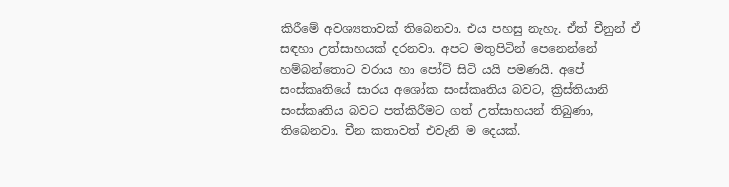කිරීමේ අවශ්‍යතාවක් තිබෙනවා. එය පහසු නැහැ. ඒත් චීනුන් ඒ සඳහා උත්සාහයක් දරනවා. අපට මතුපිටින් පෙනෙන්නේ හම්බන්තොට වරාය හා පෝට් සිටි යයි පමණයි. අපේ සංස්කෘතියේ සාරය අශෝක සංස්කෘතිය බවට, ක්‍රිස්තියානි සංස්කෘතිය බවට පත්කිරීමට ගත් උත්සාහයන් තිබුණා, තිබෙනවා. චීන කතාවත් එවැනි ම දෙයක්.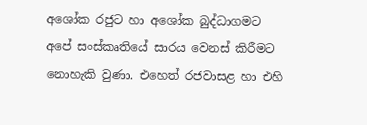අශෝක රජුට හා අශෝක බුද්ධාගමට අපේ සංස්කෘතියේ සාරය වෙනස් කිරීමට නොහැකි වුණා. එහෙත් රජවාසළ හා එහි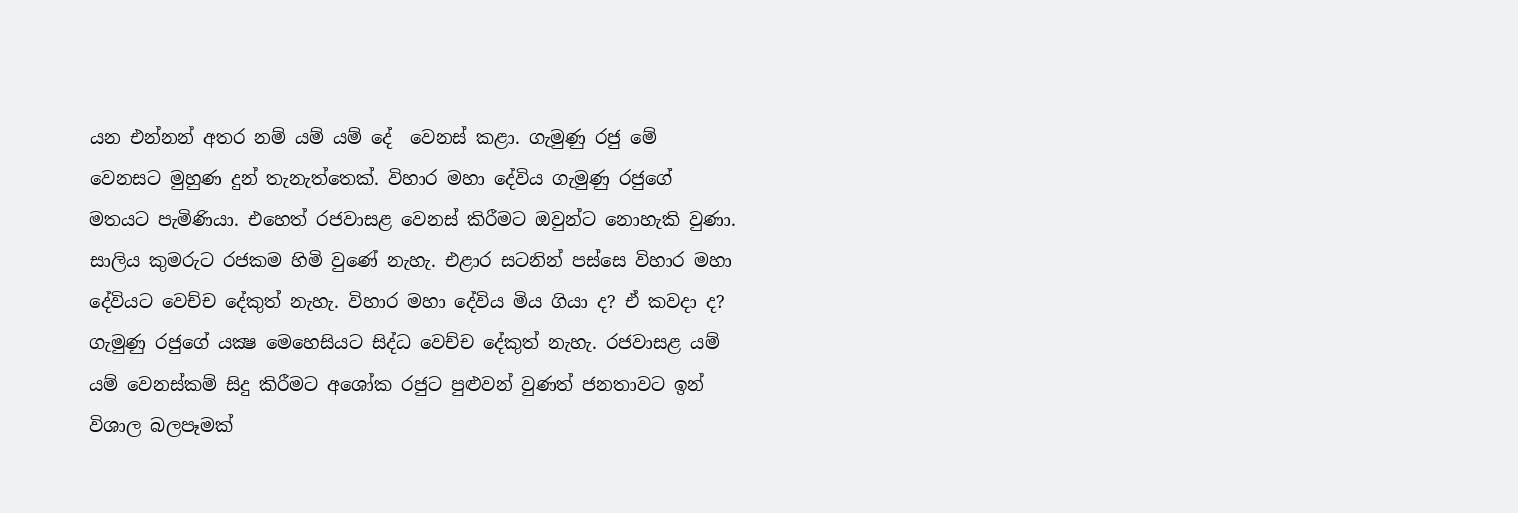යන එන්නන් අතර නම් යම් යම් දේ  වෙනස් කළා. ගැමුණු රජු මේ වෙනසට මුහුණ දුන් තැනැත්තෙක්. විහාර මහා දේවිය ගැමුණු රජුගේ මතයට පැමිණියා. එහෙත් රජවාසළ වෙනස් කිරීමට ඔවුන්ට නොහැකි වුණා. සාලිය කුමරුට රජකම හිමි වුණේ නැහැ. එළාර සටනින් පස්සෙ විහාර මහා දේවියට වෙච්ච දේකුත් නැහැ. විහාර මහා දේවිය මිය ගියා ද? ඒ කවදා ද? ගැමුණු රජුගේ යක්‍ෂ මෙහෙසියට සිද්ධ වෙච්ච දේකුත් නැහැ. රජවාසළ යම් යම් වෙනස්කම් සිදු කිරීමට අශෝක රජුට පුළුවන් වුණත් ජනතාවට ඉන් විශාල බලපෑමක්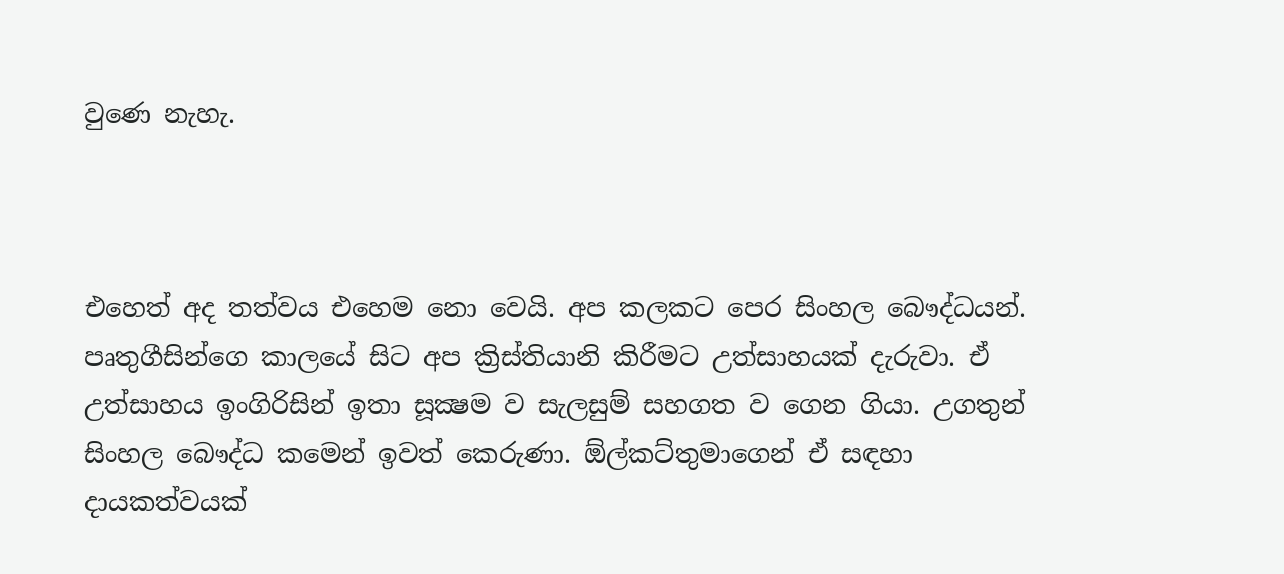වුණෙ නැහැ.



එහෙත් අද තත්වය එහෙම නො වෙයි. අප කලකට පෙර සිංහල බෞද්ධයන්. පෘතුගීසින්ගෙ කාලයේ සිට අප ක්‍රිස්තියානි කිරීමට උත්සාහයක් දැරුවා. ඒ උත්සාහය ඉංගිරිසින් ඉතා සූක්‍ෂම ව සැලසුම් සහගත ව ගෙන ගියා. උගතුන් සිංහල බෞද්ධ කමෙන් ඉවත් කෙරුණා. ඕල්කට්තුමාගෙන් ඒ සඳහා දායකත්වයක්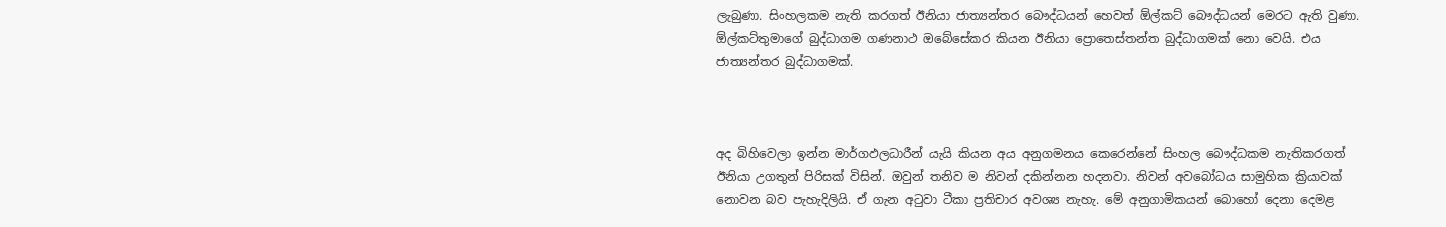ලැබුණා. සිංහලකම නැති කරගත් ඊනියා ජාත්‍යන්තර බෞද්ධයන් හෙවත් ඕල්කට් බෞද්ධයන් මෙරට ඇති වුණා. ඕල්කට්තුමාගේ බුද්ධාගම ගණනාථ ඔබේසේකර කියන ඊනියා ප්‍රොතෙස්තන්ත බුද්ධාගමක් නො වෙයි. එය ජාත්‍යන්තර බුද්ධාගමක්.



අද බිහිවෙලා ඉන්න මාර්ගඵලධාරීන් යැයි කියන අය අනුගමනය කෙරෙන්නේ සිංහල බෞද්ධකම නැතිකරගත් ඊනියා උගතුන් පිරිසක් විසින්. ඔවුන් තනිව ම නිවන් දකින්නන හදනවා. නිවන් අවබෝධය සාමුහික ක්‍රියාවක් නොවන බව පැහැදිලියි. ඒ ගැන අටුවා ටීකා ප්‍රතිචාර අවශ්‍ය නැහැ. මේ අනුගාමිකයන් බොහෝ දෙනා දෙමළ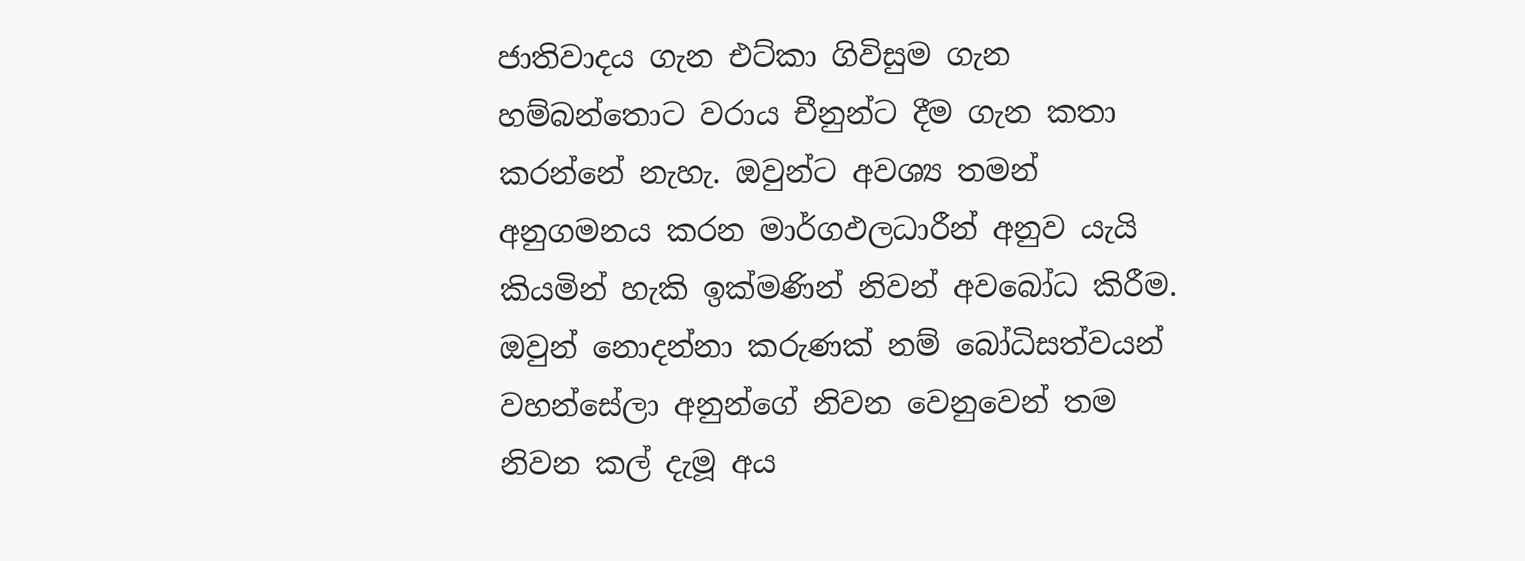ජාතිවාදය ගැන එට්කා ගිවිසුම ගැන හම්බන්තොට වරාය චීනුන්ට දීම ගැන කතා කරන්නේ නැහැ. ඔවුන්ට අවශ්‍ය තමන් අනුගමනය කරන මාර්ගඵලධාරීන් අනුව යැයි කියමින් හැකි ඉක්මණින් නිවන් අවබෝධ කිරීම. ඔවුන් නොදන්නා කරුණක් නම් බෝධිසත්වයන් වහන්සේලා අනුන්ගේ නිවන වෙනුවෙන් තම නිවන කල් දැමූ අය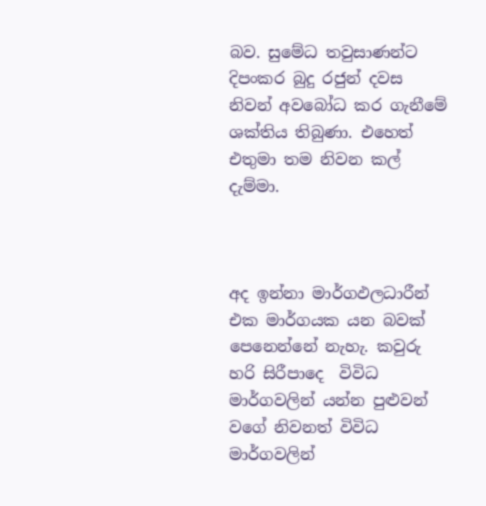බව. සුමේධ තවුසාණන්ට දිපංකර බුදු රජුන් දවස නිවන් අවබෝධ කර ගැනීමේ ශක්තිය තිබුණා. එහෙත් එතුමා තම නිවන කල් දැම්මා.



අද ඉන්නා මාර්ගඵලධාරීන් එක මාර්ගයක යන බවක් පෙනෙන්නේ නැහැ. කවුරු හරි සිරීපාදෙ  විවිධ මාර්ගවලින් යන්න පුළුවන් වගේ නිවනත් විවිධ මාර්ගවලින්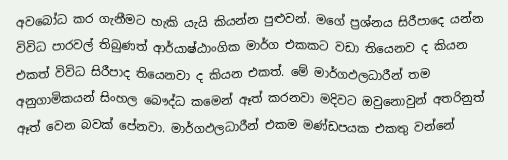අවබෝධ කර ගැනීමට හැකි යැයි කියන්න පුළුවන්. මගේ ප්‍රශ්නය සිරීපාදෙ යන්න විවිධ පාරවල් තිබුණත් ආර්යාෂ්ඨාංගික මාර්ග එකකට වඩා තියෙනව ද කියන එකත් විවිධ සිරීපාද තියෙනවා ද කියන එකත්. මේ මාර්ගඵලධාරීන් තම අනුගාමිකයන් සිංහල බෞද්ධ කමෙන් ඈත් කරනවා මදිවට ඔවුනොවුන් අතරිනුත් ඈත් වෙන බවක් පේනවා. මාර්ගඵලධාරීන් එකම මණ්ඩපයක එකතු වන්නේ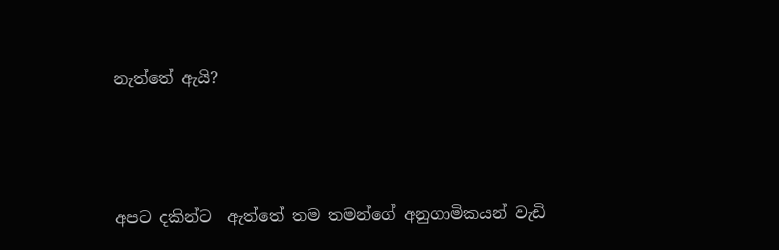නැත්තේ ඇයි?



අපට දකින්ට  ඇත්තේ තම තමන්ගේ අනුගාමිකයන් වැඩි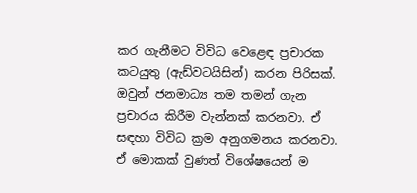කර ගැනීමට විවිධ වෙළෙඳ ප්‍රචාරක කටයුතු (ඇඩ්වටයිසින්) කරන පිරිසක්. ඔවුන් ජනමාධ්‍ය තම තමන් ගැන ප්‍රචාරය කිරීම වැන්නක් කරනවා. ඒ සඳහා විවිධ ක්‍රම අනුගමනය කරනවා. ඒ මොකක් වුණත් විශේෂයෙන් ම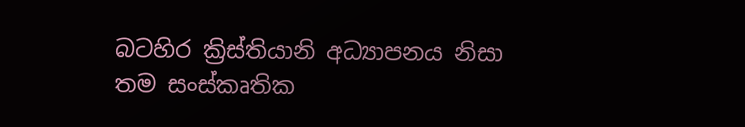බටහිර ක්‍රිස්තියානි අධ්‍යාපනය නිසා තම සංස්කෘතික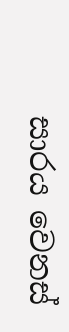සාරය වෙනස්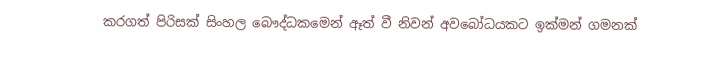කරගත් පිරිසක් සිංහල බෞද්ධකමෙන් ඈත් වී නිවන් අවබෝධයකට ඉක්මන් ගමනක්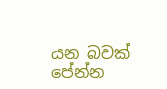යන බවක් පේන්න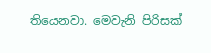තියෙනවා. මෙවැනි පිරිසක්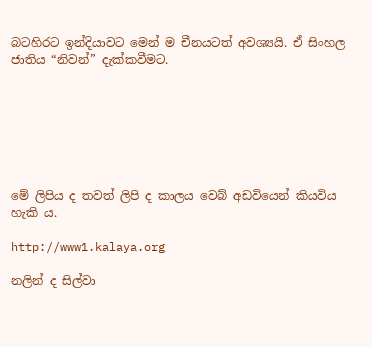බටහිරට ඉන්දියාවට මෙන් ම චීනයටත් අවශ්‍යයි. ඒ සිංහල ජාතිය “නිවන්” දැක්කවීමට.







මේ ලිපිය ද තවත් ලිපි ද කාලය වෙබ් අඩවියෙන් කියවිය හැකි ය.

http://www1.kalaya.org

නලින් ද සිල්වා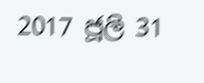2017 ජූලි 31